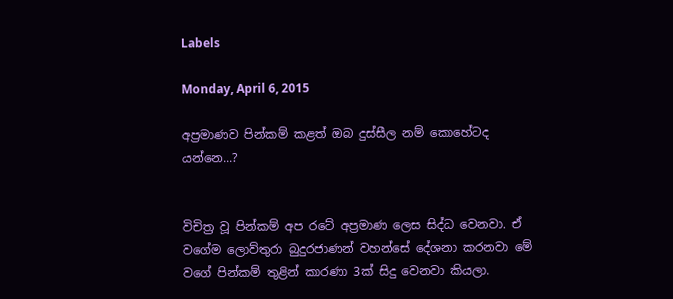Labels

Monday, April 6, 2015

අප්‍රමාණව පින්කම් කළත් ඔබ දුස්සීල නම් කොහේටද යන්නෙ...?


විචිත්‍ර වූ පින්කම් අප රටේ අප්‍රමාණ ලෙස සිද්ධ වෙනවා. ඒ වගේම ලොව්තුරා බුදුරජාණන් වහන්සේ දේශනා කරනවා මේ වගේ පින්කම් තුළින් කාරණා 3ක් සිදු වෙනවා කියලා.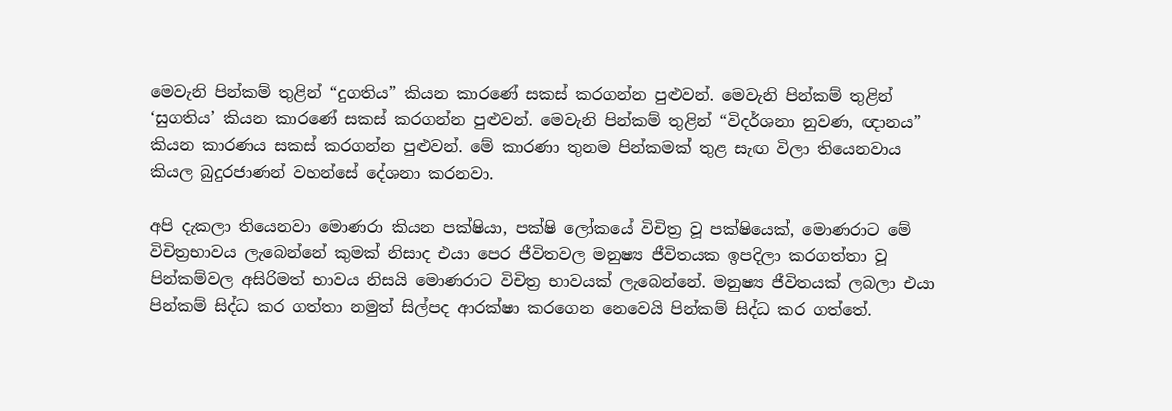මෙවැනි පින්කම් තුළින් “දුගතිය” කියන කාරණේ සකස් කරගන්න පුළුවන්. මෙවැනි පින්කම් තුළින් ‘සුගතිය’ කියන කාරණේ සකස් කරගන්න පුළුවන්. මෙවැනි පින්කම් තුළින් “විදර්ශනා නුවණ, ඥානය” කියන කාරණය සකස් කරගන්න පුළුවන්. මේ කාරණා තුනම පින්කමක් තුළ සැඟ විලා තියෙනවාය කියල බුදුරජාණන් වහන්සේ දේශනා කරනවා.

අපි දැකලා තියෙනවා මොණරා කියන පක්ෂියා, පක්ෂි ලෝකයේ විචිත්‍ර වූ පක්ෂියෙක්, මොණරාට මේ විචිත්‍රභාවය ලැබෙන්නේ කුමක් නිසාද එයා පෙර ජීවිතවල මනුෂ්‍ය ජීවිතයක ඉපදිලා කරගත්තා වූ පින්කම්වල අසිරිමත් භාවය නිසයි මොණරාට විචිත්‍ර භාවයක් ලැබෙන්නේ. මනුෂ්‍ය ජීවිතයක් ලබලා එයා පින්කම් සිද්ධ කර ගත්තා නමුත් සිල්පද ආරක්ෂා කරගෙන නෙවෙයි පින්කම් සිද්ධ කර ගත්තේ.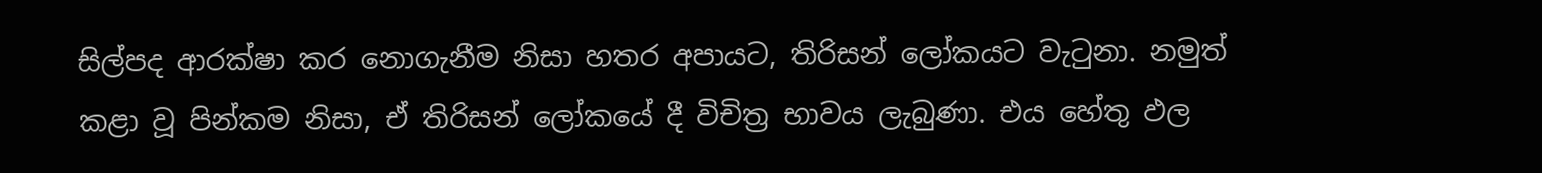සිල්පද ආරක්ෂා කර නොගැනීම නිසා හතර අපායට, තිරිසන් ලෝකයට වැටුනා. නමුත් කළා වූ පින්කම නිසා, ඒ තිරිසන් ලෝකයේ දී විචිත්‍ර භාවය ලැබුණා. එය හේතු ඵල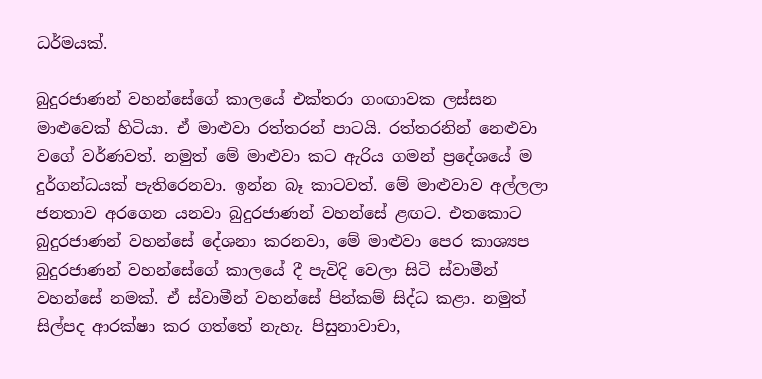ධර්මයක්.

බුදුරජාණන් වහන්සේගේ කාලයේ එක්තරා ගංඟාවක ලස්සන මාළුවෙක් හිටියා. ඒ මාළුවා රත්තරන් පාටයි. රත්තරනින් නෙළුවා වගේ වර්ණවත්. නමුත් මේ මාළුවා කට ඇරිය ගමන් ප්‍රදේශයේ ම දුර්ගන්ධයක් පැතිරෙනවා. ඉන්න බෑ කාටවත්. මේ මාළුවාව අල්ලලා ජනතාව අරගෙන යනවා බුදුරජාණන් වහන්සේ ළඟට. එතකොට බුදුරජාණන් වහන්සේ දේශනා කරනවා, මේ මාළුවා පෙර කාශ්‍යප බුදුරජාණන් වහන්සේගේ කාලයේ දී පැවිදි වෙලා සිටි ස්වාමීන් වහන්සේ නමක්. ඒ ස්වාමීන් වහන්සේ පින්කම් සිද්ධ කළා. නමුත් සිල්පද ආරක්ෂා කර ගත්තේ නැහැ. පිසුනාවාචා,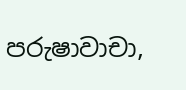පරුෂාවාචා,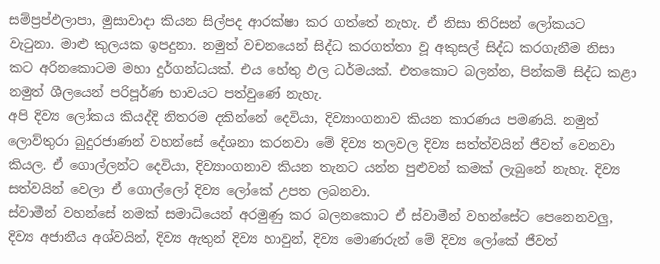සම්ප්‍රප්ඵලාපා, මුසාවාදා කියන සිල්පද ආරක්ෂා කර ගත්තේ නැහැ. ඒ නිසා තිරිසන් ලෝකයට වැටුනා. මාළු කුලයක ඉපදුනා. නමුත් වචනයෙන් සිද්ධ කරගත්තා වූ අකුසල් සිද්ධ කරගැනීම නිසා කට අරිනකොටම මහා දුර්ගන්ධයක්. එය හේතු ඵල ධර්මයක්. එතකොට බලන්න, පින්කම් සිද්ධ කළා නමුත් ශීලයෙන් පරිපූර්ණ භාවයට පත්වුණේ නැහැ.
අපි දිව්‍ය ලෝකය කියද්දි නිතරම දකින්නේ දෙවියා, දිව්‍යාංගනාව කියන කාරණය පමණයි. නමුත් ලොව්තුරා බුදුරජාණන් වහන්සේ දේශනා කරනවා මේ දිව්‍ය තලවල දිව්‍ය සත්ත්වයින් ජීවත් වෙනවා කියල. ඒ ගොල්ලන්ට දෙවියා, දිව්‍යාංගනාව කියන තැනට යන්න පුළුවන් කමක් ලැබුනේ නැහැ. දිව්‍ය සත්වයින් වෙලා ඒ ගොල්ලෝ දිව්‍ය ලෝකේ උපත ලබනවා.
ස්වාමීන් වහන්සේ නමක් සමාධියෙන් අරමුණු කර බලනකොට ඒ ස්වාමීන් වහන්සේට පෙනෙනවලු, දිව්‍ය අජානීය අශ්වයින්, දිව්‍ය ඇතුන් දිව්‍ය හාවුන්, දිව්‍ය මොණරුන් මේ දිව්‍ය ලෝකේ ජීවත්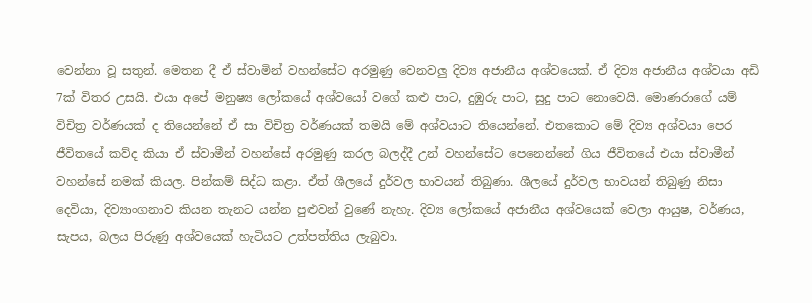වෙන්නා වූ සතුන්. මෙතන දී ඒ ස්වාමින් වහන්සේට අරමුණු වෙනවලු දිව්‍ය අජානීය අශ්වයෙක්. ඒ දිව්‍ය අජානීය අශ්වයා අඩි 7ක් විතර උසයි. එයා අපේ මනුෂ්‍ය ලෝකයේ අශ්වයෝ වගේ කළු පාට, දුඹුරු පාට, සුදු පාට නොවෙයි. මොණරාගේ යම් විචිත්‍ර වර්ණයක් ද තියෙන්නේ ඒ සා විචිත්‍ර වර්ණයක් තමයි මේ අශ්වයාට තියෙන්නේ. එතකොට මේ දිව්‍ය අශ්වයා පෙර ජීවිතයේ කව්ද කියා ඒ ස්වාමීන් වහන්සේ අරමුණු කරල බලද්දී උන් වහන්සේට පෙනෙන්නේ ගිය ජීවිතයේ එයා ස්වාමීන් වහන්සේ නමක් කියල. පින්කම් සිද්ධ කළා. ඒත් ශීලයේ දුර්වල භාවයන් තිබුණා. ශීලයේ දුර්වල භාවයන් තිබුණු නිසා දෙවියා, දිව්‍යාංගනාව කියන තැනට යන්න පුළුවන් වුණේ නැහැ. දිව්‍ය ලෝකයේ අජානීය අශ්වයෙක් වෙලා ආයුෂ, වර්ණය, සැපය, බලය පිරුණු අශ්වයෙක් හැටියට උත්පත්තිය ලැබුවා.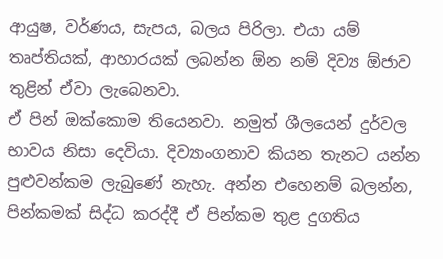ආයුෂ, වර්ණය, සැපය, බලය පිරිලා. එයා යම් තෘප්තියක්, ආහාරයක් ලබන්න ඕන නම් දිව්‍ය ඕජාව තුළින් ඒවා ලැබෙනවා.
ඒ පින් ඔක්කොම තියෙනවා. නමුත් ශීලයෙන් දුර්වල භාවය නිසා දෙවියා. දිව්‍යාංගනාව කියන තැනට යන්න පුළුවන්කම ලැබුණේ නැහැ. අන්න එහෙනම් බලන්න, පින්කමක් සිද්ධ කරද්දී ඒ පින්කම තුළ දුගතිය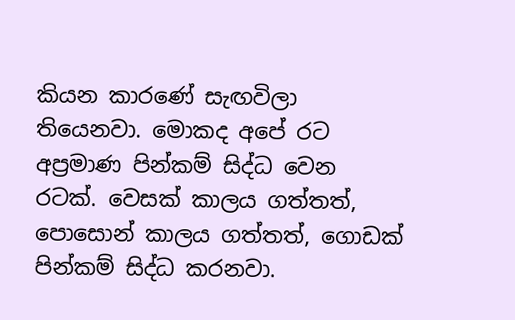කියන කාරණේ සැඟවිලා තියෙනවා. මොකද අපේ රට අප්‍රමාණ පින්කම් සිද්ධ වෙන රටක්. වෙසක් කාලය ගත්තත්, පොසොන් කාලය ගත්තත්, ගොඩක් පින්කම් සිද්ධ කරනවා.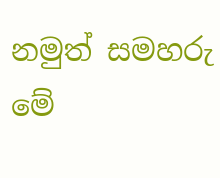නමුත් සමහරු මේ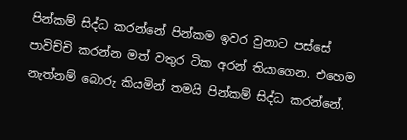පින්කම් සිද්ධ කරන්නේ පින්කම ඉවර වුනාට පස්සේ පාවිච්චි කරන්න මත් වතුර ටික අරන් තියාගෙන. එහෙම නැත්නම් බොරු කියමින් තමයි පින්කම් සිද්ධ කරන්නේ.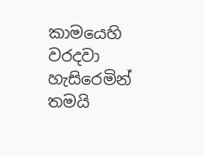කාමයෙහි වරදවා හැසිරෙමින් තමයි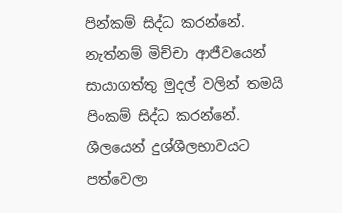පින්කම් සිද්ධ කරන්නේ. නැත්නම් මිච්චා ආජීවයෙන් සායාගත්තු මුදල් වලින් තමයි පිංකම් සිද්ධ කරන්නේ. ශීලයෙන් දුශ්ශීලභාවයට පත්වෙලා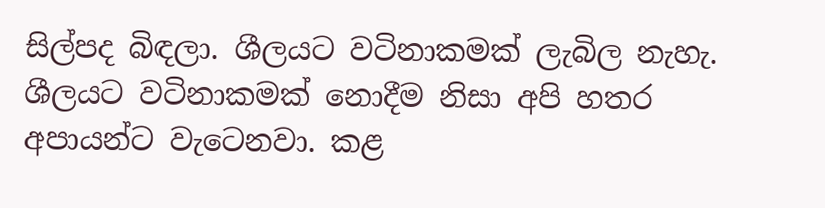සිල්පද බිඳලා. ශීලයට වටිනාකමක් ලැබිල නැහැ. ශීලයට වටිනාකමක් නොදීම නිසා අපි හතර අපායන්ට වැටෙනවා. කළ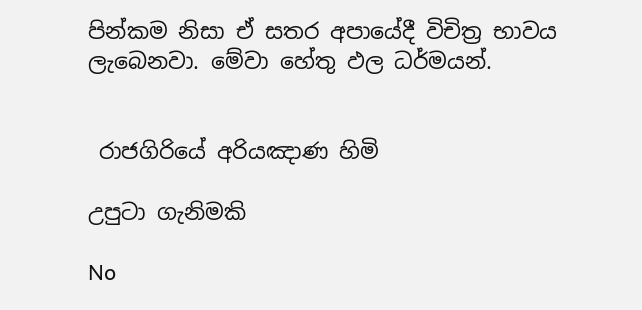පින්කම නිසා ඒ සතර අපායේදී විචිත්‍ර භාවය ලැබෙනවා. මේවා හේතු ඵල ධර්මයන්.


 රාජගිරියේ අරියඤාණ හිමි

උපුටා ගැනිමකි

No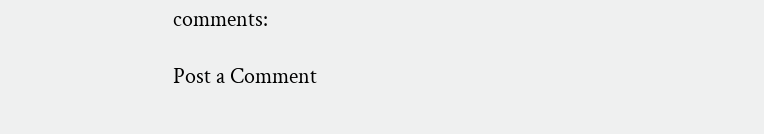comments:

Post a Comment